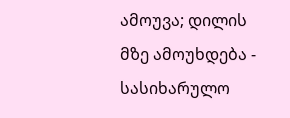ამოუვა; დილის მზე ამოუხდება - სასიხარულო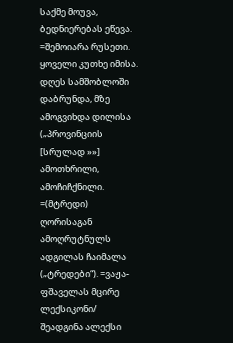საქმე მოუვა, ბედნიერებას ეწევა. =შემოიარა რუსეთი. ყოველი კუთხე იმისა. დღეს სამშობლოში დაბრუნდა, მზე ამოგვიხდა დილისა („პროვინციის [სრულად »»]
ამოთხრილი, ამოჩიჩქნილი. =(მტრედი) ღორისაგან ამოღრუტნულს ადგილას ჩაიმალა („ტრედები“). =ვაჟა-ფშაველას მცირე ლექსიკონი/ შეადგინა ალექსი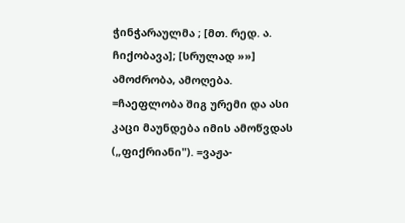ჭინჭარაულმა ; [მთ. რედ. ა. ჩიქობავა]; [სრულად »»]
ამოძრობა, ამოღება. =ჩაეფლობა შიგ ურემი და ასი კაცი მაუნდება იმის ამოწვდას („ფიქრიანი"). =ვაჟა-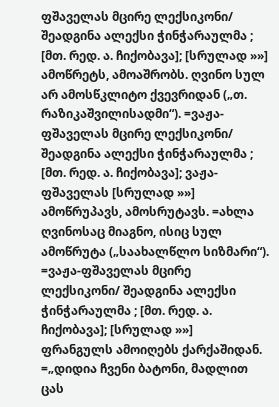ფშაველას მცირე ლექსიკონი/ შეადგინა ალექსი ჭინჭარაულმა ; [მთ. რედ. ა. ჩიქობავა]; [სრულად »»]
ამოწრეტს, ამოაშრობს. ღვინო სულ არ ამოსწკლიტო ქვევრიდან („თ. რაზიკაშვილისადმი“). =ვაჟა-ფშაველას მცირე ლექსიკონი/ შეადგინა ალექსი ჭინჭარაულმა ; [მთ. რედ. ა. ჩიქობავა]; ვაჟა-ფშაველას [სრულად »»]
ამოწრუპავს, ამოსრუტავს. =ახლა ღვინოსაც მიაგნო, ისიც სულ ამოწრუტა („საახალწლო სიზმარი“). =ვაჟა-ფშაველას მცირე ლექსიკონი/ შეადგინა ალექსი ჭინჭარაულმა ; [მთ. რედ. ა. ჩიქობავა]; [სრულად »»]
ფრანგულს ამოიღებს ქარქაშიდან. =„დიდია ჩვენი ბატონი, მადლით ცას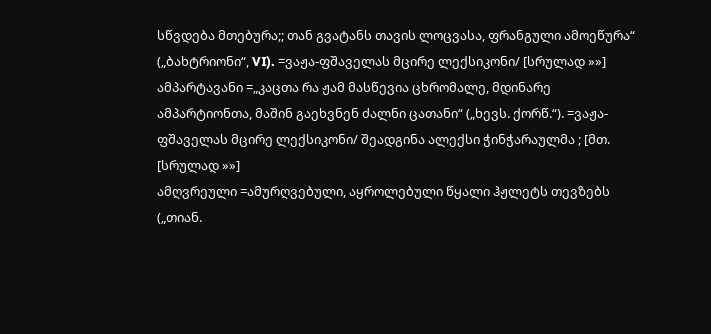სწვდება მთებურა;; თან გვატანს თავის ლოცვასა, ფრანგული ამოეწურა“ („ბახტრიონი“, VI). =ვაჟა-ფშაველას მცირე ლექსიკონი/ [სრულად »»]
ამპარტავანი =„კაცთა რა ჟამ მასწევია ცხრომალე, მდინარე ამპარტიონთა, მაშინ გაეხვნენ ძალნი ცათანი“ („ხევს. ქორწ.“). =ვაჟა-ფშაველას მცირე ლექსიკონი/ შეადგინა ალექსი ჭინჭარაულმა ; [მთ. [სრულად »»]
ამღვრეული =ამურღვებული, აყროლებული წყალი ჰჟლეტს თევზებს („თიან.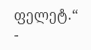ფელეტ.“ -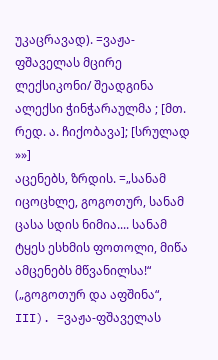უკაცრავად). =ვაჟა-ფშაველას მცირე ლექსიკონი/ შეადგინა ალექსი ჭინჭარაულმა ; [მთ. რედ. ა. ჩიქობავა]; [სრულად »»]
აცენებს, ზრდის. =„სანამ იცოცხლე, გოგოთურ, სანამ ცასა სდის ნიმია.... სანამ ტყეს ესხმის ფოთოლი, მიწა ამცენებს მწვანილსა!“ („გოგოთურ და აფშინა“, III). =ვაჟა-ფშაველას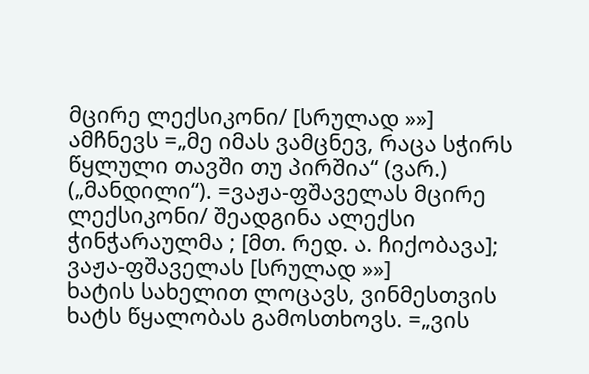მცირე ლექსიკონი/ [სრულად »»]
ამჩნევს =„მე იმას ვამცნევ, რაცა სჭირს წყლული თავში თუ პირშია“ (ვარ.) („მანდილი“). =ვაჟა-ფშაველას მცირე ლექსიკონი/ შეადგინა ალექსი ჭინჭარაულმა ; [მთ. რედ. ა. ჩიქობავა]; ვაჟა-ფშაველას [სრულად »»]
ხატის სახელით ლოცავს, ვინმესთვის ხატს წყალობას გამოსთხოვს. =„ვის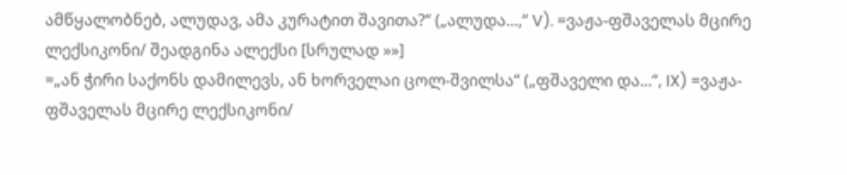ამწყალობნებ, ალუდავ, ამა კურატით შავითა?“ („ალუდა...,“ V). =ვაჟა-ფშაველას მცირე ლექსიკონი/ შეადგინა ალექსი [სრულად »»]
=„ან ჭირი საქონს დამილევს, ან ხორველაი ცოლ-შვილსა“ („ფშაველი და...“, IX) =ვაჟა-ფშაველას მცირე ლექსიკონი/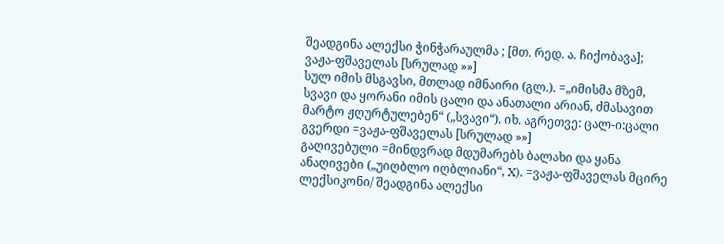შეადგინა ალექსი ჭინჭარაულმა ; [მთ. რედ. ა. ჩიქობავა]; ვაჟა-ფშაველას [სრულად »»]
სულ იმის მსგავსი, მთლად იმნაირი (გლ.). =„იმისმა მზემ, სვავი და ყორანი იმის ცალი და ანათალი არიან, ძმასავით მარტო ჟღურტულებენ“ („სვავი“). იხ. აგრეთვე: ცალ-ი:ცალი გვერდი =ვაჟა-ფშაველას [სრულად »»]
გაღივებული =მინდვრად მდუმარებს ბალახი და ყანა ანაღივები („უიღბლო იღბლიანი“, X). =ვაჟა-ფშაველას მცირე ლექსიკონი/ შეადგინა ალექსი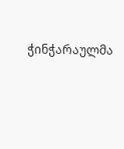ჭინჭარაულმა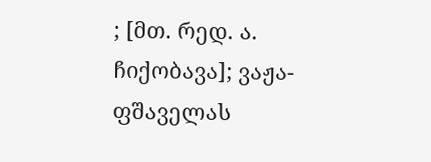; [მთ. რედ. ა. ჩიქობავა]; ვაჟა-ფშაველას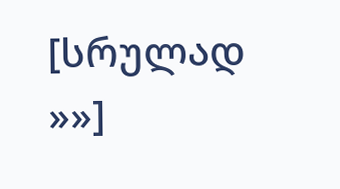[სრულად »»]